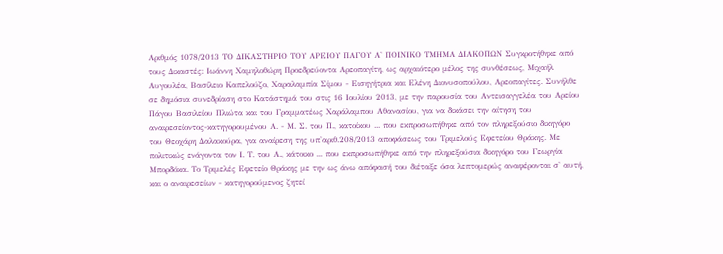Αριθμός 1078/2013 ΤΟ ΔΙΚΑΣΤΗΡΙΟ ΤΟΥ ΑΡΕΙΟΥ ΠΑΓΟΥ Α' ΠΟΙΝΙΚΟ ΤΜΗΜΑ ΔΙΑΚΟΠΩΝ Συγκροτήθηκε από τους Δικαστές: Ιωάννη Χαμηλοθώρη Προεδρεύοντα Αρεοπαγίτη, ως αρχαιότερο μέλος της συνθέσεως, Μιχαήλ Αυγουλέα, Βασίλειο Καπελούζο, Χαραλαμπία Σίμου - Εισηγήτρια και Ελένη Διονυσοπούλου, Αρεοπαγίτες. Συνήλθε σε δημόσια συνεδρίαση στο Κατάστημά του στις 16 Ιουλίου 2013, με την παρουσία του Αντεισαγγελέα του Αρείου Πάγου Βασιλείου Πλιώτα και του Γραμματέως Χαράλαμπου Αθανασίου, για να δικάσει την αίτηση του αναιρεσείοντος-κατηγορουμένου Α. - Μ. Σ. του Π., κατοίκου ... που εκπροσωπήθηκε από τον πληρεξούσιο δικηγόρο του Θεοχάρη Δαλακούρα, για αναίρεση της υπ'αριθ.208/2013 αποφάσεως του Τριμελούς Εφετείου Θράκης. Με πολιτικώς ενάγοντα τον Ι. Τ. του Α., κάτοικο ... που εκπροσωπήθηκε από την πληρεξούσια δικηγόρο του Γεωργία Μπορδόκα. Το Τριμελές Εφετείο Θράκης με την ως άνω απόφασή του διέταξε όσα λεπτομερώς αναφέρονται σ' αυτή, και ο αναιρεσείων - κατηγορούμενος ζητεί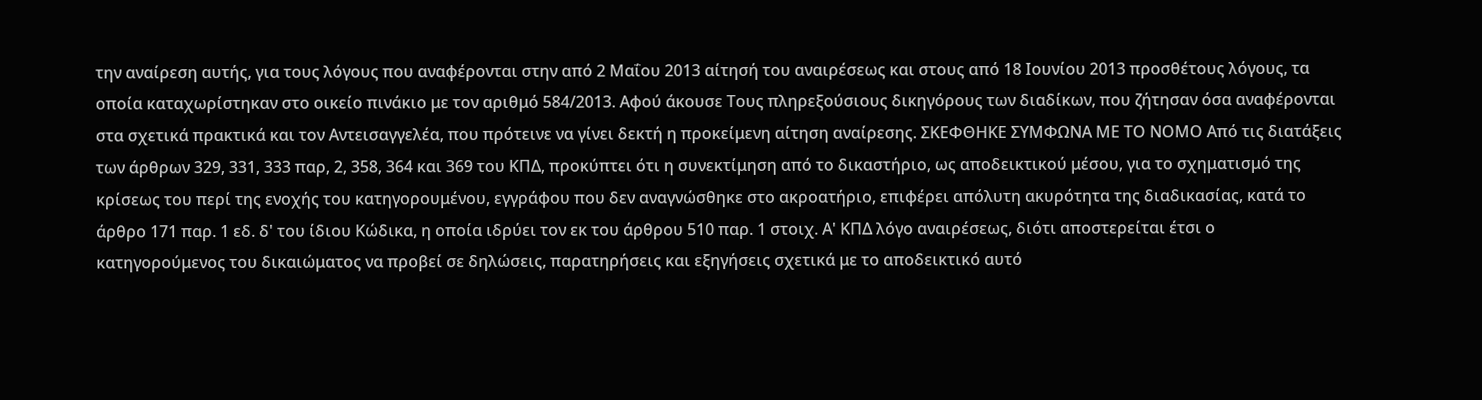την αναίρεση αυτής, για τους λόγους που αναφέρονται στην από 2 Μαΐου 2013 αίτησή του αναιρέσεως και στους από 18 Ιουνίου 2013 προσθέτους λόγους, τα οποία καταχωρίστηκαν στο οικείο πινάκιο με τον αριθμό 584/2013. Αφού άκουσε Τους πληρεξούσιους δικηγόρους των διαδίκων, που ζήτησαν όσα αναφέρονται στα σχετικά πρακτικά και τον Αντεισαγγελέα, που πρότεινε να γίνει δεκτή η προκείμενη αίτηση αναίρεσης. ΣΚΕΦΘΗΚΕ ΣΥΜΦΩΝΑ ΜΕ ΤΟ ΝΟΜΟ Από τις διατάξεις των άρθρων 329, 331, 333 παρ, 2, 358, 364 και 369 του ΚΠΔ, προκύπτει ότι η συνεκτίμηση από το δικαστήριο, ως αποδεικτικού μέσου, για το σχηματισμό της κρίσεως του περί της ενοχής του κατηγορουμένου, εγγράφου που δεν αναγνώσθηκε στο ακροατήριο, επιφέρει απόλυτη ακυρότητα της διαδικασίας, κατά το άρθρο 171 παρ. 1 εδ. δ' του ίδιου Κώδικα, η οποία ιδρύει τον εκ του άρθρου 510 παρ. 1 στοιχ. Α' ΚΠΔ λόγο αναιρέσεως, διότι αποστερείται έτσι ο κατηγορούμενος του δικαιώματος να προβεί σε δηλώσεις, παρατηρήσεις και εξηγήσεις σχετικά με το αποδεικτικό αυτό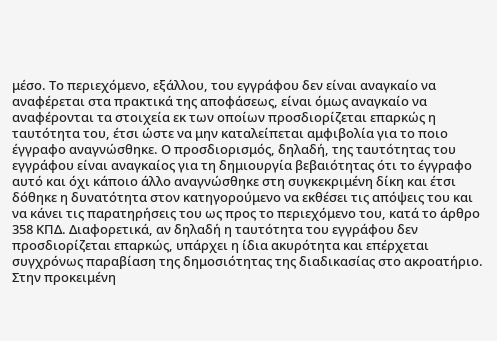μέσο. Το περιεχόμενο, εξάλλου, του εγγράφου δεν είναι αναγκαίο να αναφέρεται στα πρακτικά της αποφάσεως, είναι όμως αναγκαίο να αναφέρονται τα στοιχεία εκ των οποίων προσδιορίζεται επαρκώς η ταυτότητα του, έτσι ώστε να μην καταλείπεται αμφιβολία για το ποιο έγγραφο αναγνώσθηκε. Ο προσδιορισμός, δηλαδή, της ταυτότητας του εγγράφου είναι αναγκαίος για τη δημιουργία βεβαιότητας ότι το έγγραφο αυτό και όχι κάποιο άλλο αναγνώσθηκε στη συγκεκριμένη δίκη και έτσι δόθηκε η δυνατότητα στον κατηγορούμενο να εκθέσει τις απόψεις του και να κάνει τις παρατηρήσεις του ως προς το περιεχόμενο του, κατά το άρθρο 358 ΚΠΔ. Διαφορετικά, αν δηλαδή η ταυτότητα του εγγράφου δεν προσδιορίζεται επαρκώς, υπάρχει η ίδια ακυρότητα και επέρχεται συγχρόνως παραβίαση της δημοσιότητας της διαδικασίας στο ακροατήριο. Στην προκειμένη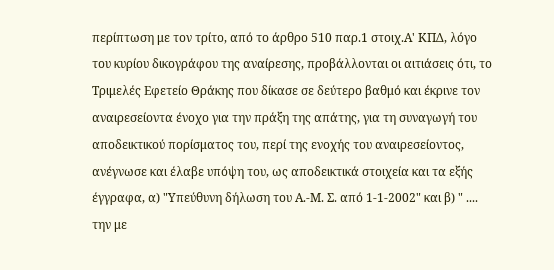περίπτωση με τον τρίτο, από το άρθρο 510 παρ.1 στοιχ.Α' ΚΠΔ, λόγο του κυρίου δικογράφου της αναίρεσης, προβάλλονται οι αιτιάσεις ότι, το Τριμελές Εφετείο Θράκης που δίκασε σε δεύτερο βαθμό και έκρινε τον αναιρεσείοντα ένοχο για την πράξη της απάτης, για τη συναγωγή του αποδεικτικού πορίσματος του, περί της ενοχής του αναιρεσείοντος, ανέγνωσε και έλαβε υπόψη του, ως αποδεικτικά στοιχεία και τα εξής έγγραφα, α) "Υπεύθυνη δήλωση του Α.-Μ. Σ. από 1-1-2002" και β) " .... την με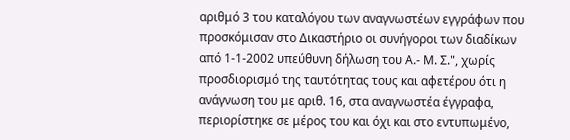αριθμό 3 του καταλόγου των αναγνωστέων εγγράφων που προσκόμισαν στο Δικαστήριο οι συνήγοροι των διαδίκων από 1-1-2002 υπεύθυνη δήλωση του Α.- Μ. Σ.", χωρίς προσδιορισμό της ταυτότητας τους και αφετέρου ότι η ανάγνωση του με αριθ. 16, στα αναγνωστέα έγγραφα, περιορίστηκε σε μέρος του και όχι και στο εντυπωμένο,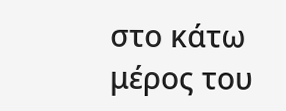στο κάτω μέρος του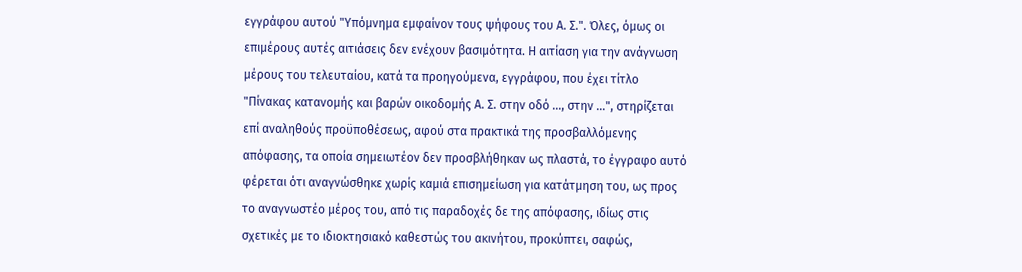εγγράφου αυτού "Υπόμνημα εμφαίνον τους ψήφους του Α. Σ.". Όλες, όμως οι επιμέρους αυτές αιτιάσεις δεν ενέχουν βασιμότητα. Η αιτίαση για την ανάγνωση μέρους του τελευταίου, κατά τα προηγούμενα, εγγράφου, που έχει τίτλο "Πίνακας κατανομής και βαρών οικοδομής Α. Σ. στην οδό ..., στην …", στηρίζεται επί αναληθούς προϋποθέσεως, αφού στα πρακτικά της προσβαλλόμενης απόφασης, τα οποία σημειωτέον δεν προσβλήθηκαν ως πλαστά, το έγγραφο αυτό φέρεται ότι αναγνώσθηκε χωρίς καμιά επισημείωση για κατάτμηση του, ως προς το αναγνωστέο μέρος του, από τις παραδοχές δε της απόφασης, ιδίως στις σχετικές με το ιδιοκτησιακό καθεστώς του ακινήτου, προκύπτει, σαφώς,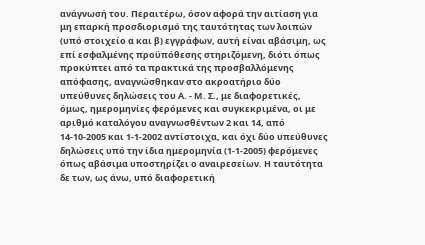ανάγνωσή του. Περαιτέρω, όσον αφορά την αιτίαση για μη επαρκή προσδιορισμό της ταυτότητας των λοιπών (υπό στοιχείο α και β) εγγράφων, αυτή είναι αβάσιμη, ως επί εσφαλμένης προϋπόθεσης στηριζόμενη, διότι όπως προκύπτει από τα πρακτικά της προσβαλλόμενης απόφασης, αναγνώσθηκαν στο ακροατήριο δύο υπεύθυνες δηλώσεις του Α. - Μ. Σ., με διαφορετικές, όμως, ημερομηνίες φερόμενες και συγκεκριμένα, οι με αριθμό καταλόγου αναγνωσθέντων 2 και 14, από 14-10-2005 και 1-1-2002 αντίστοιχα, και όχι δύο υπεύθυνες δηλώσεις υπό την ίδια ημερομηνία (1-1-2005) φερόμενες όπως αβάσιμα υποστηρίζει ο αναιρεσείων. Η ταυτότητα δε των, ως άνω, υπό διαφορετική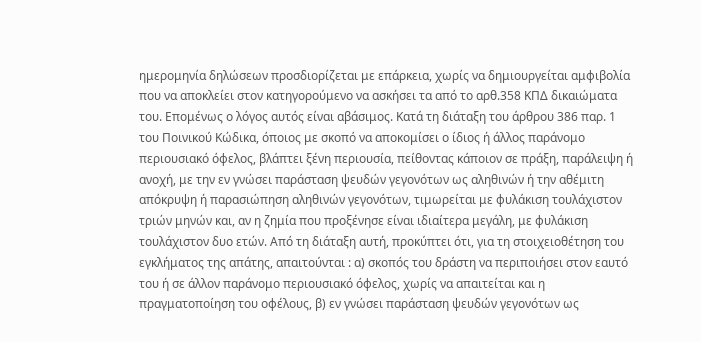ημερομηνία δηλώσεων προσδιορίζεται με επάρκεια, χωρίς να δημιουργείται αμφιβολία που να αποκλείει στον κατηγορούμενο να ασκήσει τα από το αρθ.358 ΚΠΔ δικαιώματα του. Επομένως ο λόγος αυτός είναι αβάσιμος. Κατά τη διάταξη του άρθρου 386 παρ. 1 του Ποινικού Κώδικα, όποιος με σκοπό να αποκομίσει ο ίδιος ή άλλος παράνομο περιουσιακό όφελος, βλάπτει ξένη περιουσία, πείθοντας κάποιον σε πράξη, παράλειψη ή ανοχή, με την εν γνώσει παράσταση ψευδών γεγονότων ως αληθινών ή την αθέμιτη απόκρυψη ή παρασιώπηση αληθινών γεγονότων, τιμωρείται με φυλάκιση τουλάχιστον τριών μηνών και, αν η ζημία που προξένησε είναι ιδιαίτερα μεγάλη, με φυλάκιση τουλάχιστον δυο ετών. Από τη διάταξη αυτή, προκύπτει ότι, για τη στοιχειοθέτηση του εγκλήματος της απάτης, απαιτούνται : α) σκοπός του δράστη να περιποιήσει στον εαυτό του ή σε άλλον παράνομο περιουσιακό όφελος, χωρίς να απαιτείται και η πραγματοποίηση του οφέλους, β) εν γνώσει παράσταση ψευδών γεγονότων ως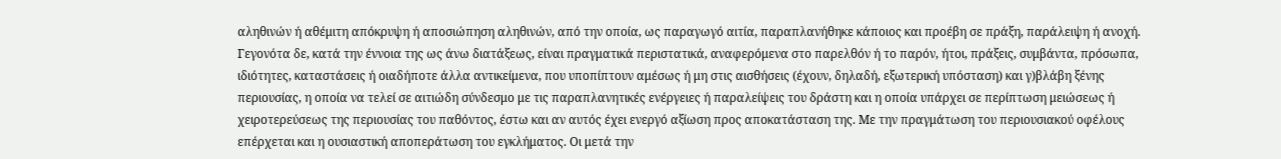αληθινών ή αθέμιτη απόκρυψη ή αποσιώπηση αληθινών, από την οποία, ως παραγωγό αιτία, παραπλανήθηκε κάποιος και προέβη σε πράξη, παράλειψη ή ανοχή. Γεγονότα δε, κατά την έννοια της ως άνω διατάξεως, είναι πραγματικά περιστατικά, αναφερόμενα στο παρελθόν ή το παρόν, ήτοι, πράξεις, συμβάντα, πρόσωπα, ιδιότητες, καταστάσεις ή οιαδήποτε άλλα αντικείμενα, που υποπίπτουν αμέσως ή μη στις αισθήσεις (έχουν, δηλαδή, εξωτερική υπόσταση) και γ)βλάβη ξένης περιουσίας, η οποία να τελεί σε αιτιώδη σύνδεσμο με τις παραπλανητικές ενέργειες ή παραλείψεις του δράστη και η οποία υπάρχει σε περίπτωση μειώσεως ή χειροτερεύσεως της περιουσίας του παθόντος, έστω και αν αυτός έχει ενεργό αξίωση προς αποκατάσταση της. Με την πραγμάτωση του περιουσιακού οφέλους επέρχεται και η ουσιαστική αποπεράτωση του εγκλήματος. Οι μετά την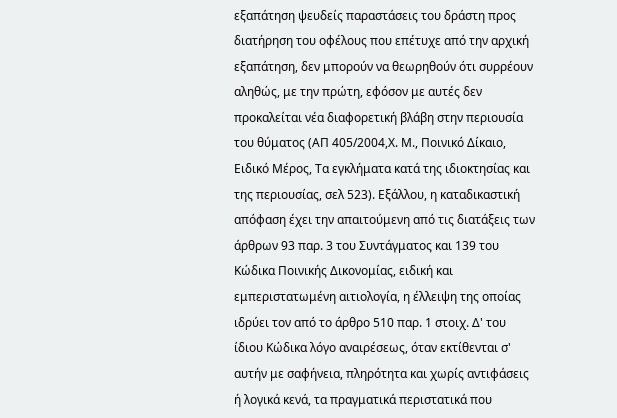εξαπάτηση ψευδείς παραστάσεις του δράστη προς διατήρηση του οφέλους που επέτυχε από την αρχική εξαπάτηση, δεν μπορούν να θεωρηθούν ότι συρρέουν αληθώς, με την πρώτη, εφόσον με αυτές δεν προκαλείται νέα διαφορετική βλάβη στην περιουσία του θύματος (ΑΠ 405/2004,Χ. Μ., Ποινικό Δίκαιο, Ειδικό Μέρος, Τα εγκλήματα κατά της ιδιοκτησίας και της περιουσίας, σελ 523). Εξάλλου, η καταδικαστική απόφαση έχει την απαιτούμενη από τις διατάξεις των άρθρων 93 παρ. 3 του Συντάγματος και 139 του Κώδικα Ποινικής Δικονομίας, ειδική και εμπεριστατωμένη αιτιολογία, η έλλειψη της οποίας ιδρύει τον από το άρθρο 510 παρ. 1 στοιχ. Δ' του ίδιου Κώδικα λόγο αναιρέσεως, όταν εκτίθενται σ' αυτήν με σαφήνεια, πληρότητα και χωρίς αντιφάσεις ή λογικά κενά, τα πραγματικά περιστατικά που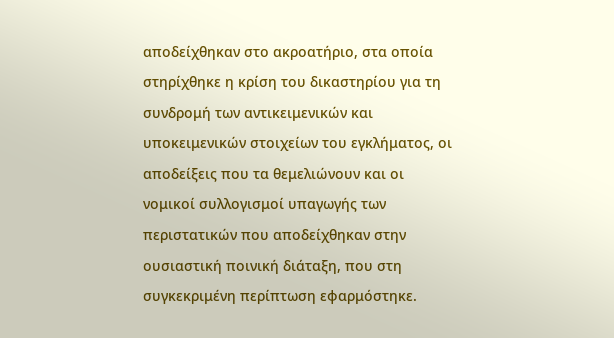αποδείχθηκαν στο ακροατήριο, στα οποία στηρίχθηκε η κρίση του δικαστηρίου για τη συνδρομή των αντικειμενικών και υποκειμενικών στοιχείων του εγκλήματος, οι αποδείξεις που τα θεμελιώνουν και οι νομικοί συλλογισμοί υπαγωγής των περιστατικών που αποδείχθηκαν στην ουσιαστική ποινική διάταξη, που στη συγκεκριμένη περίπτωση εφαρμόστηκε.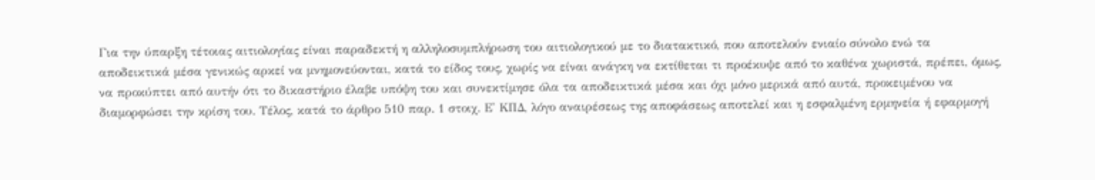Για την ύπαρξη τέτοιας αιτιολογίας είναι παραδεκτή η αλληλοσυμπλήρωση του αιτιολογικού με το διατακτικό, που αποτελούν ενιαίο σύνολο ενώ τα αποδεικτικά μέσα γενικώς αρκεί να μνημονεύονται, κατά το είδος τους, χωρίς να είναι ανάγκη να εκτίθεται τι προέκυψε από το καθένα χωριστά, πρέπει, όμως, να προκύπτει από αυτήν ότι το δικαστήριο έλαβε υπόψη του και συνεκτίμησε όλα τα αποδεικτικά μέσα και όχι μόνο μερικά από αυτά, προκειμένου να διαμορφώσει την κρίση του. Τέλος, κατά το άρθρο 510 παρ. 1 στοιχ. Ε' ΚΠΔ, λόγο αναιρέσεως της αποφάσεως αποτελεί και η εσφαλμένη ερμηνεία ή εφαρμογή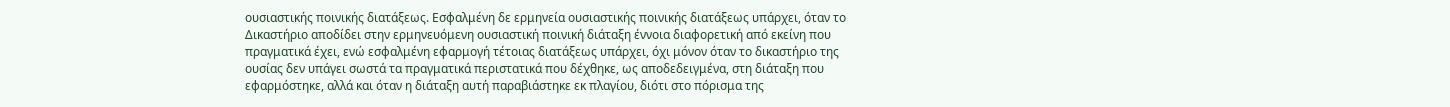ουσιαστικής ποινικής διατάξεως. Εσφαλμένη δε ερμηνεία ουσιαστικής ποινικής διατάξεως υπάρχει, όταν το Δικαστήριο αποδίδει στην ερμηνευόμενη ουσιαστική ποινική διάταξη έννοια διαφορετική από εκείνη που πραγματικά έχει, ενώ εσφαλμένη εφαρμογή τέτοιας διατάξεως υπάρχει, όχι μόνον όταν το δικαστήριο της ουσίας δεν υπάγει σωστά τα πραγματικά περιστατικά που δέχθηκε, ως αποδεδειγμένα, στη διάταξη που εφαρμόστηκε, αλλά και όταν η διάταξη αυτή παραβιάστηκε εκ πλαγίου, διότι στο πόρισμα της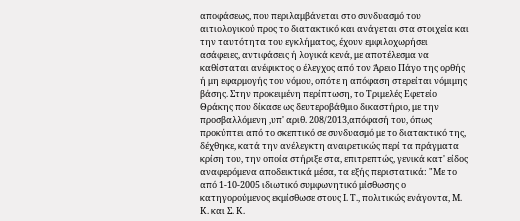αποφάσεως, που περιλαμβάνεται στο συνδυασμό του αιτιολογικού προς το διατακτικό και ανάγεται στα στοιχεία και την ταυτότητα του εγκλήματος, έχουν εμφιλοχωρήσει ασάφειες, αντιφάσεις ή λογικά κενά, με αποτέλεσμα να καθίσταται ανέφικτος ο έλεγχος από τον Άρειο Πάγο της ορθής ή μη εφαρμογής του νόμου, οπότε η απόφαση στερείται νόμιμης βάσης. Στην προκειμένη περίπτωση, το Τριμελές Εφετείο Θράκης που δίκασε ως δευτεροβάθμιο δικαστήριο, με την προσβαλλόμενη ,υπ' αριθ. 208/2013,απόφασή του, όπως προκύπτει από το σκεπτικό σε συνδυασμό με το διατακτικό της, δέχθηκε, κατά την ανέλεγκτη αναιρετικώς περί τα πράγματα κρίση του, την οποία στήριξε στα, επιτρεπτώς, γενικά κατ' είδος αναφερόμενα αποδεικτικά μέσα, τα εξής περιστατικά: "Με το από 1-10-2005 ιδιωτικό συμφωνητικό μίσθωσης ο κατηγορούμενος εκμίσθωσε στους Ι. Τ., πολιτικώς ενάγοντα, Μ. Κ. και Σ. Κ.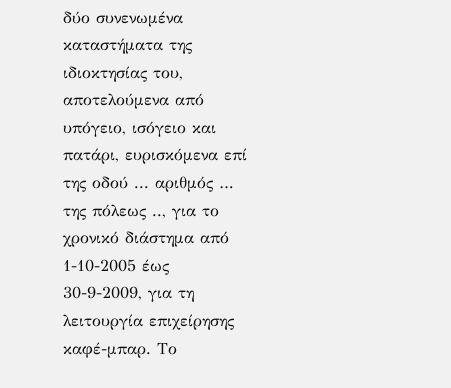δύο συνενωμένα καταστήματα της ιδιοκτησίας του, αποτελούμενα από υπόγειο, ισόγειο και πατάρι, ευρισκόμενα επί της οδού ... αριθμός … της πόλεως .., για το χρονικό διάστημα από 1-10-2005 έως 30-9-2009, για τη λειτουργία επιχείρησης καφέ-μπαρ. Το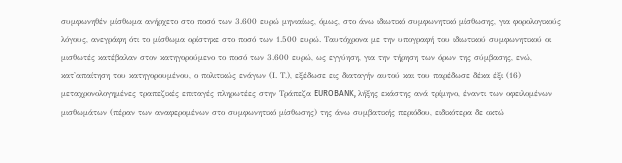συμφωνηθέν μίσθωμα ανήρχετο στο ποσό των 3.600 ευρώ μηνιαίως, όμως, στο άνω ιδιωτικό συμφωνητικό μίσθωσης, για φορολογικούς λόγους, ανεγράφη ότι το μίσθωμα ορίστηκε στο ποσό των 1.500 ευρώ. Ταυτόχρονα με την υπογραφή του ιδιωτικού συμφωνητικού οι μισθωτές κατέβαλαν στον κατηγορούμενο το ποσό των 3.600 ευρώ, ως εγγύηση, για την τήρηση των όρων της σύμβασης, ενώ, κατ'απαίτηση του κατηγορουμένου, ο πολιτικώς ενάγων (Ι. Τ.), εξέδωσε εις διαταγήν αυτού και του παρέδωσε δέκα έξι (16) μεταχρονολογημένες τραπεζικές επιταγές πληρωτέες στην Τράπεζα EUROBANK, λήξης εκάστης ανά τρίμηνο, έναντι των οφειλομένων μισθωμάτων (πέραν των αναφερομένων στο συμφωνητικό μίσθωσης) της άνω συμβατικής περιόδου, ειδικότερα δε οκτώ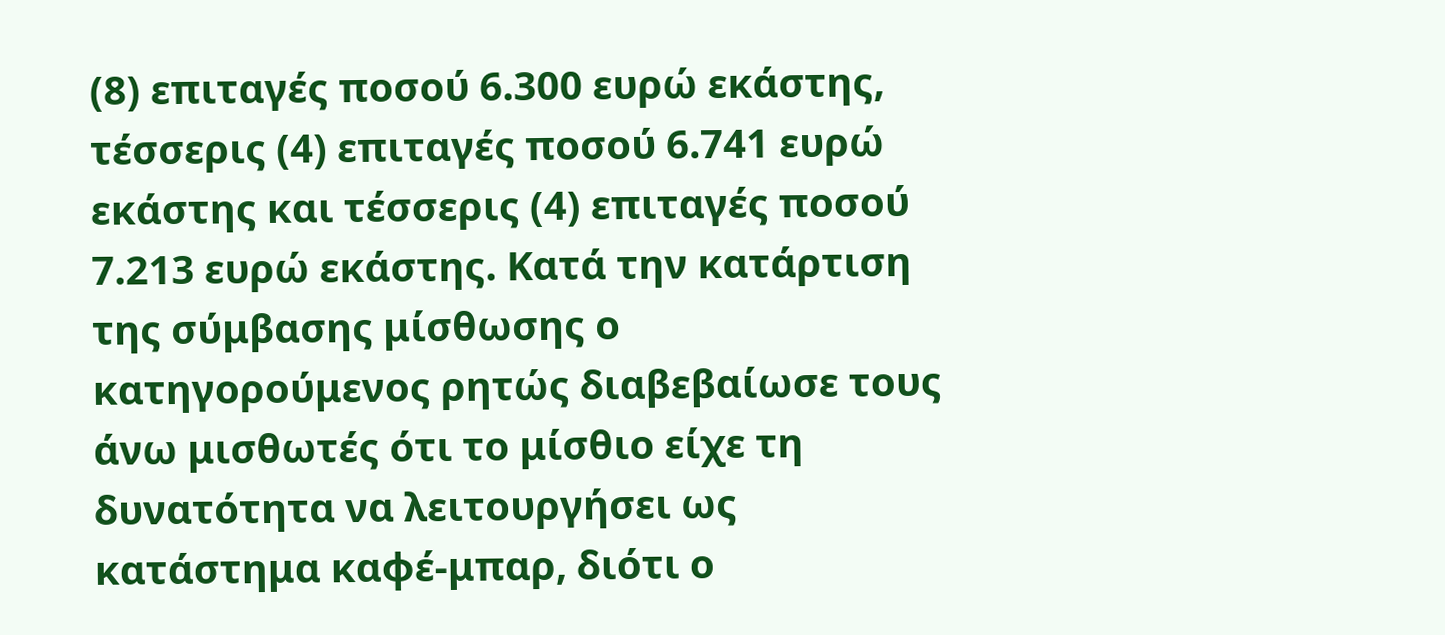(8) επιταγές ποσού 6.300 ευρώ εκάστης, τέσσερις (4) επιταγές ποσού 6.741 ευρώ εκάστης και τέσσερις (4) επιταγές ποσού 7.213 ευρώ εκάστης. Κατά την κατάρτιση της σύμβασης μίσθωσης ο κατηγορούμενος ρητώς διαβεβαίωσε τους άνω μισθωτές ότι το μίσθιο είχε τη δυνατότητα να λειτουργήσει ως κατάστημα καφέ-μπαρ, διότι ο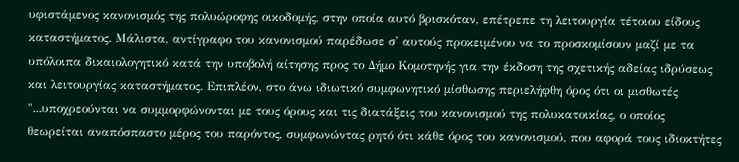υφιστάμενος κανονισμός της πολυώροφης οικοδομής, στην οποία αυτό βρισκόταν, επέτρεπε τη λειτουργία τέτοιου είδους καταστήματος. Μάλιστα, αντίγραφο του κανονισμού παρέδωσε σ' αυτούς προκειμένου να το προσκομίσουν μαζί με τα υπόλοιπα δικαιολογητικό κατά την υποβολή αίτησης προς το Δήμο Κομοτηνής για την έκδοση της σχετικής αδείας ιδρύσεως και λειτουργίας καταστήματος. Επιπλέον, στο άνω ιδιωτικό συμφωνητικό μίσθωσης περιελήφθη όρος ότι οι μισθωτές "...υποχρεούνται να συμμορφώνονται με τους όρους και τις διατάξεις του κανονισμού της πολυκατοικίας, ο οποίος θεωρείται αναπόσπαστο μέρος του παρόντος, συμφωνώντας ρητό ότι κάθε όρος του κανονισμού, που αφορά τους ιδιοκτήτες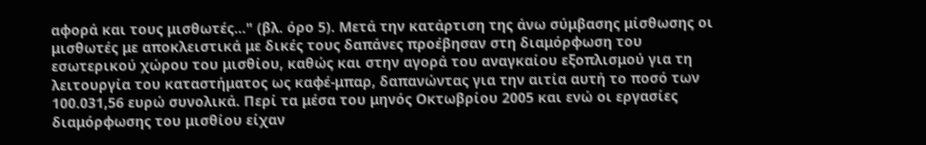αφορά και τους μισθωτές..." (βλ. όρο 5). Μετά την κατάρτιση της άνω σύμβασης μίσθωσης οι μισθωτές με αποκλειστικά με δικές τους δαπάνες προέβησαν στη διαμόρφωση του εσωτερικού χώρου του μισθίου, καθώς και στην αγορά του αναγκαίου εξοπλισμού για τη λειτουργία του καταστήματος ως καφέ-μπαρ, δαπανώντας για την αιτία αυτή το ποσό των 100.031,56 ευρώ συνολικά. Περί τα μέσα του μηνός Οκτωβρίου 2005 και ενώ οι εργασίες διαμόρφωσης του μισθίου είχαν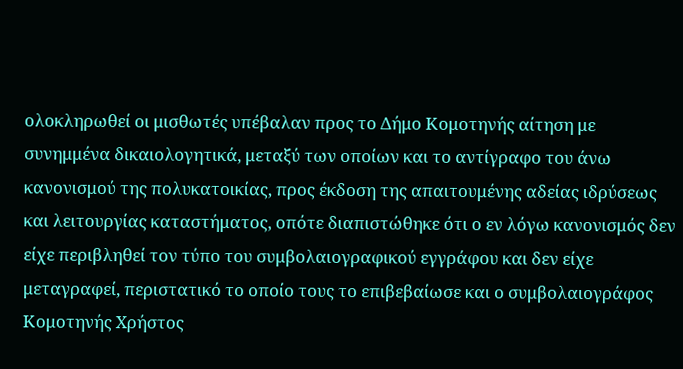ολοκληρωθεί οι μισθωτές υπέβαλαν προς το Δήμο Κομοτηνής αίτηση με συνημμένα δικαιολογητικά, μεταξύ των οποίων και το αντίγραφο του άνω κανονισμού της πολυκατοικίας, προς έκδοση της απαιτουμένης αδείας ιδρύσεως και λειτουργίας καταστήματος, οπότε διαπιστώθηκε ότι ο εν λόγω κανονισμός δεν είχε περιβληθεί τον τύπο του συμβολαιογραφικού εγγράφου και δεν είχε μεταγραφεί, περιστατικό το οποίο τους το επιβεβαίωσε και ο συμβολαιογράφος Κομοτηνής Χρήστος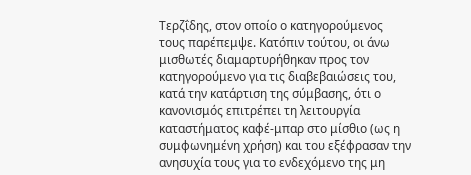Τερζΐδης, στον οποίο ο κατηγορούμενος τους παρέπεμψε. Κατόπιν τούτου, οι άνω μισθωτές διαμαρτυρήθηκαν προς τον κατηγορούμενο για τις διαβεβαιώσεις του, κατά την κατάρτιση της σύμβασης, ότι ο κανονισμός επιτρέπει τη λειτουργία καταστήματος καφέ-μπαρ στο μίσθιο (ως η συμφωνημένη χρήση) και του εξέφρασαν την ανησυχία τους για το ενδεχόμενο της μη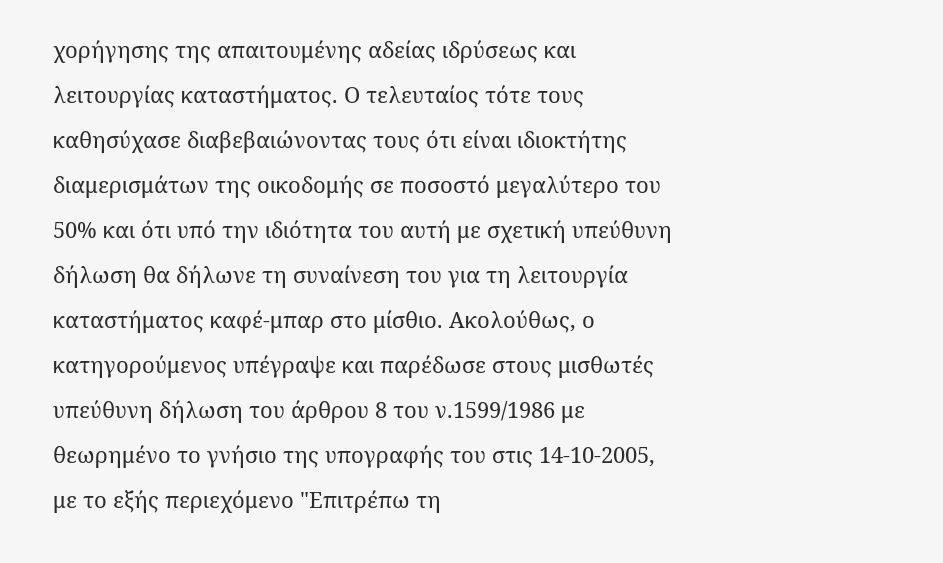χορήγησης της απαιτουμένης αδείας ιδρύσεως και λειτουργίας καταστήματος. Ο τελευταίος τότε τους καθησύχασε διαβεβαιώνοντας τους ότι είναι ιδιοκτήτης διαμερισμάτων της οικοδομής σε ποσοστό μεγαλύτερο του 50% και ότι υπό την ιδιότητα του αυτή με σχετική υπεύθυνη δήλωση θα δήλωνε τη συναίνεση του για τη λειτουργία καταστήματος καφέ-μπαρ στο μίσθιο. Ακολούθως, ο κατηγορούμενος υπέγραψε και παρέδωσε στους μισθωτές υπεύθυνη δήλωση του άρθρου 8 του ν.1599/1986 με θεωρημένο το γνήσιο της υπογραφής του στις 14-10-2005, με το εξής περιεχόμενο "Επιτρέπω τη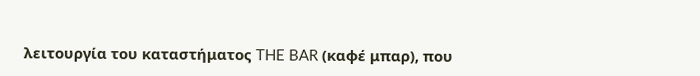λειτουργία του καταστήματος THE BAR (καφέ μπαρ), που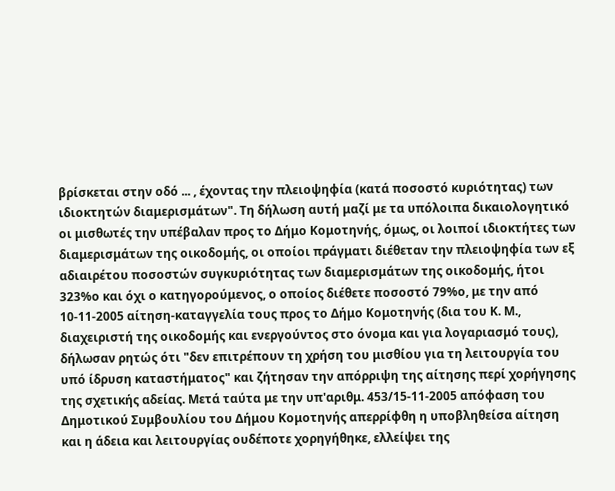βρίσκεται στην οδό ... , έχοντας την πλειοψηφία (κατά ποσοστό κυριότητας) των ιδιοκτητών διαμερισμάτων". Τη δήλωση αυτή μαζί με τα υπόλοιπα δικαιολογητικό οι μισθωτές την υπέβαλαν προς το Δήμο Κομοτηνής, όμως, οι λοιποί ιδιοκτήτες των διαμερισμάτων της οικοδομής, οι οποίοι πράγματι διέθεταν την πλειοψηφία των εξ αδιαιρέτου ποσοστών συγκυριότητας των διαμερισμάτων της οικοδομής, ήτοι 323%ο και όχι ο κατηγορούμενος, ο οποίος διέθετε ποσοστό 79%ο, με την από 10-11-2005 αίτηση-καταγγελία τους προς το Δήμο Κομοτηνής (δια του Κ. Μ., διαχειριστή της οικοδομής και ενεργούντος στο όνομα και για λογαριασμό τους), δήλωσαν ρητώς ότι "δεν επιτρέπουν τη χρήση του μισθίου για τη λειτουργία του υπό ίδρυση καταστήματος" και ζήτησαν την απόρριψη της αίτησης περί χορήγησης της σχετικής αδείας. Μετά ταύτα με την υπ'αριθμ. 453/15-11-2005 απόφαση του Δημοτικού Συμβουλίου του Δήμου Κομοτηνής απερρίφθη η υποβληθείσα αίτηση και η άδεια και λειτουργίας ουδέποτε χορηγήθηκε, ελλείψει της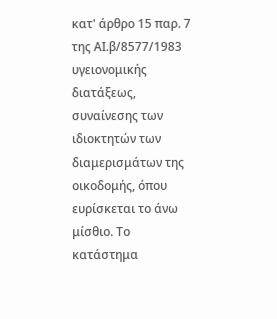κατ' άρθρο 15 παρ. 7 της ΑΙ.β/8577/1983 υγειονομικής διατάξεως, συναίνεσης των ιδιοκτητών των διαμερισμάτων της οικοδομής, όπου ευρίσκεται το άνω μίσθιο. Το κατάστημα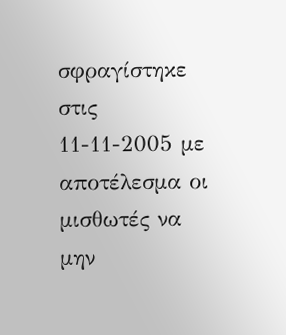σφραγίστηκε στις 11-11-2005 με αποτέλεσμα οι μισθωτές να μην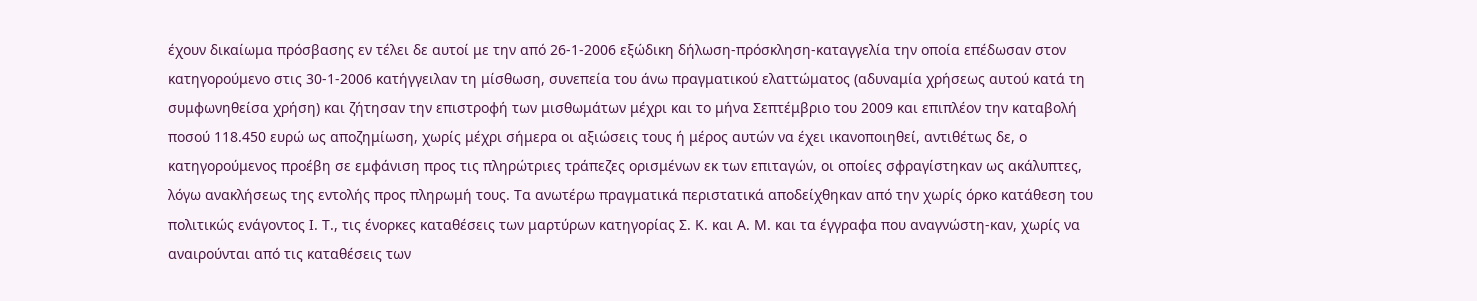έχουν δικαίωμα πρόσβασης εν τέλει δε αυτοί με την από 26-1-2006 εξώδικη δήλωση-πρόσκληση-καταγγελία την οποία επέδωσαν στον κατηγορούμενο στις 30-1-2006 κατήγγειλαν τη μίσθωση, συνεπεία του άνω πραγματικού ελαττώματος (αδυναμία χρήσεως αυτού κατά τη συμφωνηθείσα χρήση) και ζήτησαν την επιστροφή των μισθωμάτων μέχρι και το μήνα Σεπτέμβριο του 2009 και επιπλέον την καταβολή ποσού 118.450 ευρώ ως αποζημίωση, χωρίς μέχρι σήμερα οι αξιώσεις τους ή μέρος αυτών να έχει ικανοποιηθεί, αντιθέτως δε, ο κατηγορούμενος προέβη σε εμφάνιση προς τις πληρώτριες τράπεζες ορισμένων εκ των επιταγών, οι οποίες σφραγίστηκαν ως ακάλυπτες, λόγω ανακλήσεως της εντολής προς πληρωμή τους. Τα ανωτέρω πραγματικά περιστατικά αποδείχθηκαν από την χωρίς όρκο κατάθεση του πολιτικώς ενάγοντος Ι. Τ., τις ένορκες καταθέσεις των μαρτύρων κατηγορίας Σ. Κ. και Α. Μ. και τα έγγραφα που αναγνώστη-καν, χωρίς να αναιρούνται από τις καταθέσεις των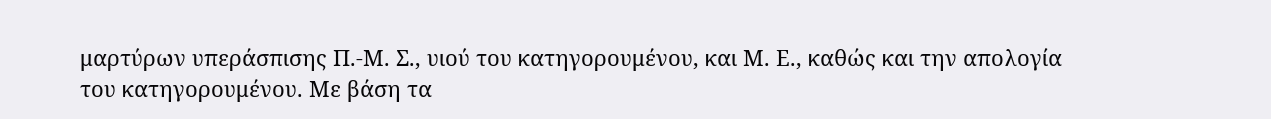μαρτύρων υπεράσπισης Π.-Μ. Σ., υιού του κατηγορουμένου, και Μ. Ε., καθώς και την απολογία του κατηγορουμένου. Με βάση τα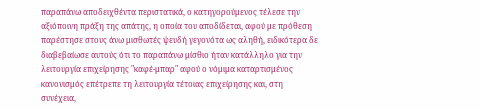παραπάνω αποδειχθέντα περιστατικά, ο κατηγορούμενος τέλεσε την αξιόποινη πράξη της απάτης, η οποία του αποδίδεται, αφού με πρόθεση παρέστησε στους άνω μισθωτές ψευδή γεγονότα ως αληθή, ειδικότερα δε διαβεβαίωσε αυτούς ότι το παραπάνω μίσθιο ήταν κατάλληλο για την λειτουργία επιχείρησης "καφέ-μπαρ" αφού ο νόμιμα καταρτισμένος κανονισμός επέτρεπε τη λειτουργία τέτοιας επιχείρησης και, στη συνέχεια,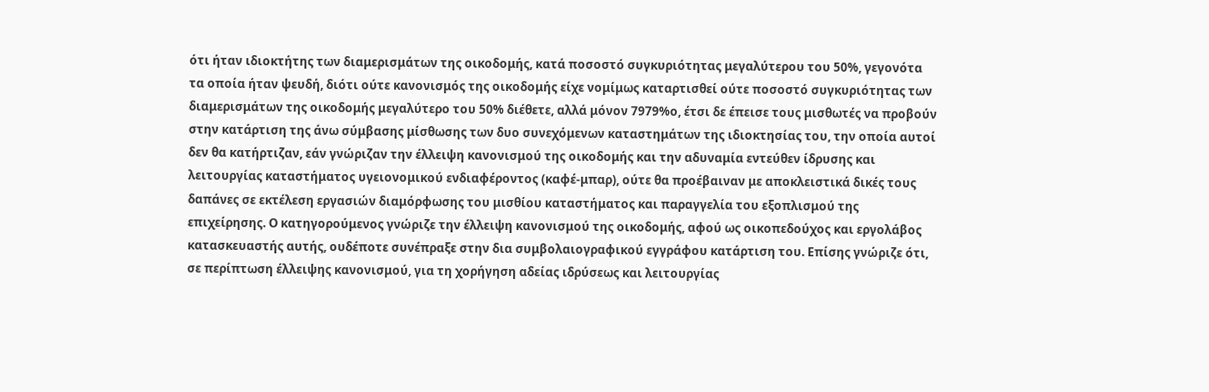ότι ήταν ιδιοκτήτης των διαμερισμάτων της οικοδομής, κατά ποσοστό συγκυριότητας μεγαλύτερου του 50%, γεγονότα τα οποία ήταν ψευδή, διότι ούτε κανονισμός της οικοδομής είχε νομίμως καταρτισθεί ούτε ποσοστό συγκυριότητας των διαμερισμάτων της οικοδομής μεγαλύτερο του 50% διέθετε, αλλά μόνον 7979%ο, έτσι δε έπεισε τους μισθωτές να προβούν στην κατάρτιση της άνω σύμβασης μίσθωσης των δυο συνεχόμενων καταστημάτων της ιδιοκτησίας του, την οποία αυτοί δεν θα κατήρτιζαν, εάν γνώριζαν την έλλειψη κανονισμού της οικοδομής και την αδυναμία εντεύθεν ίδρυσης και λειτουργίας καταστήματος υγειονομικού ενδιαφέροντος (καφέ-μπαρ), ούτε θα προέβαιναν με αποκλειστικά δικές τους δαπάνες σε εκτέλεση εργασιών διαμόρφωσης του μισθίου καταστήματος και παραγγελία του εξοπλισμού της επιχείρησης. Ο κατηγορούμενος γνώριζε την έλλειψη κανονισμού της οικοδομής, αφού ως οικοπεδούχος και εργολάβος κατασκευαστής αυτής, ουδέποτε συνέπραξε στην δια συμβολαιογραφικού εγγράφου κατάρτιση του. Επίσης γνώριζε ότι, σε περίπτωση έλλειψης κανονισμού, για τη χορήγηση αδείας ιδρύσεως και λειτουργίας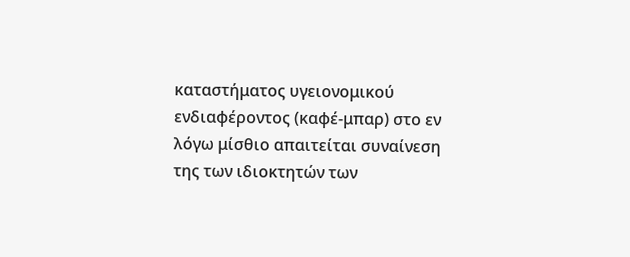καταστήματος υγειονομικού ενδιαφέροντος (καφέ-μπαρ) στο εν λόγω μίσθιο απαιτείται συναίνεση της των ιδιοκτητών των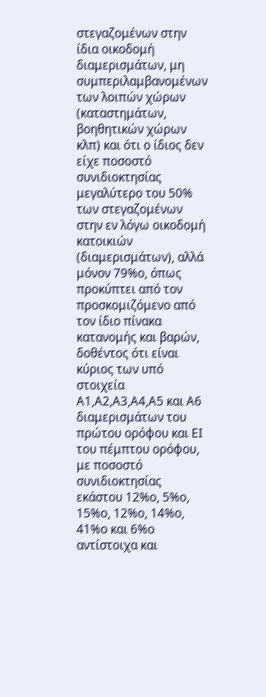στεγαζομένων στην ίδια οικοδομή διαμερισμάτων, μη συμπεριλαμβανομένων των λοιπών χώρων (καταστημάτων, βοηθητικών χώρων κλπ) και ότι ο ίδιος δεν είχε ποσοστό συνιδιοκτησίας μεγαλύτερο του 50% των στεγαζομένων στην εν λόγω οικοδομή κατοικιών (διαμερισμάτων), αλλά μόνον 79%ο, όπως προκύπτει από τον προσκομιζόμενο από τον ίδιο πίνακα κατανομής και βαρών, δοθέντος ότι είναι κύριος των υπό στοιχεία Α1,Α2,Α3,Α4,Α5 και Α6 διαμερισμάτων του πρώτου ορόφου και ΕΙ του πέμπτου ορόφου, με ποσοστό συνιδιοκτησίας εκάστου 12%ο, 5%ο, 15%ο, 12%ο, 14%ο, 41%ο και 6%ο αντίστοιχα και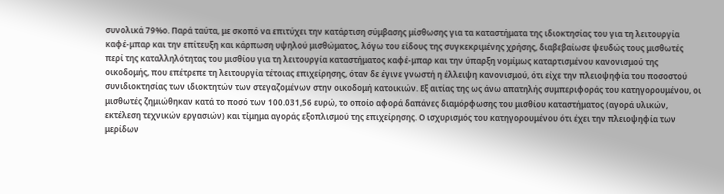συνολικά 79%ο. Παρά ταύτα, με σκοπό να επιτύχει την κατάρτιση σύμβασης μίσθωσης για τα καταστήματα της ιδιοκτησίας του για τη λειτουργία καφέ-μπαρ και την επίτευξη και κάρπωση υψηλού μισθώματος, λόγω του είδους της συγκεκριμένης χρήσης, διαβεβαίωσε ψευδώς τους μισθωτές περί της καταλληλότητας του μισθίου για τη λειτουργία καταστήματος καφέ-μπαρ και την ύπαρξη νομίμως καταρτισμένου κανονισμού της οικοδομής, που επέτρεπε τη λειτουργία τέτοιας επιχείρησης, όταν δε έγινε γνωστή η έλλειψη κανονισμού, ότι είχε την πλειοψηφία του ποσοστού συνιδιοκτησίας των ιδιοκτητών των στεγαζομένων στην οικοδομή κατοικιών. Εξ αιτίας της ως άνω απατηλής συμπεριφοράς του κατηγορουμένου, οι μισθωτές ζημιώθηκαν κατά το ποσό των 100.031,56 ευρώ, το οποίο αφορά δαπάνες διαμόρφωσης του μισθίου καταστήματος (αγορά υλικών, εκτέλεση τεχνικών εργασιών) και τίμημα αγοράς εξοπλισμού της επιχείρησης. Ο ισχυρισμός του κατηγορουμένου ότι έχει την πλειοψηφία των μερίδων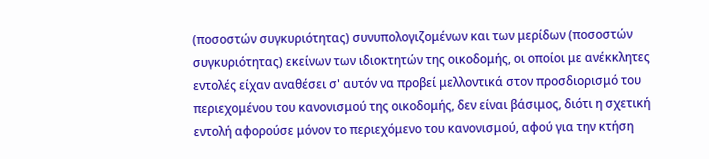(ποσοστών συγκυριότητας) συνυπολογιζομένων και των μερίδων (ποσοστών συγκυριότητας) εκείνων των ιδιοκτητών της οικοδομής, οι οποίοι με ανέκκλητες εντολές είχαν αναθέσει σ' αυτόν να προβεί μελλοντικά στον προσδιορισμό του περιεχομένου του κανονισμού της οικοδομής, δεν είναι βάσιμος, διότι η σχετική εντολή αφορούσε μόνον το περιεχόμενο του κανονισμού, αφού για την κτήση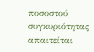ποσοστού συγκυριότητας απαιτείται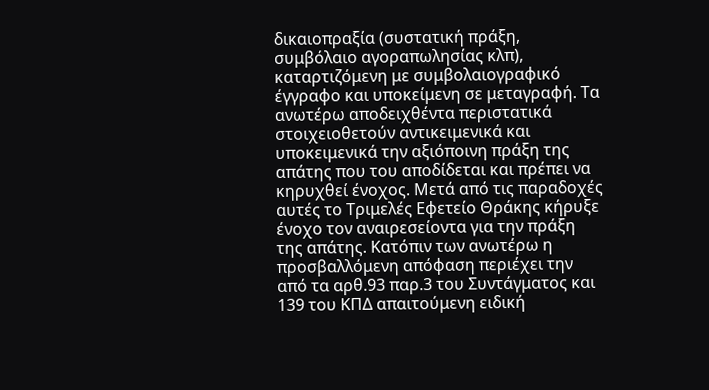δικαιοπραξία (συστατική πράξη, συμβόλαιο αγοραπωλησίας κλπ), καταρτιζόμενη με συμβολαιογραφικό έγγραφο και υποκείμενη σε μεταγραφή. Τα ανωτέρω αποδειχθέντα περιστατικά στοιχειοθετούν αντικειμενικά και υποκειμενικά την αξιόποινη πράξη της απάτης που του αποδίδεται και πρέπει να κηρυχθεί ένοχος. Μετά από τις παραδοχές αυτές το Τριμελές Εφετείο Θράκης κήρυξε ένοχο τον αναιρεσείοντα για την πράξη της απάτης. Κατόπιν των ανωτέρω η προσβαλλόμενη απόφαση περιέχει την από τα αρθ.93 παρ.3 του Συντάγματος και 139 του ΚΠΔ απαιτούμενη ειδική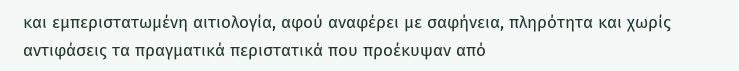και εμπεριστατωμένη αιτιολογία, αφού αναφέρει με σαφήνεια, πληρότητα και χωρίς αντιφάσεις τα πραγματικά περιστατικά που προέκυψαν από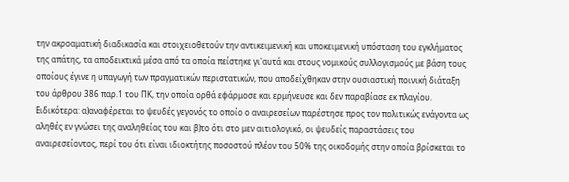την ακροαματική διαδικασία και στοιχειοθετούν την αντικειμενική και υποκειμενική υπόσταση του εγκλήματος της απάτης, τα αποδεικτικά μέσα από τα οποία πείστηκε γι'αυτά και στους νομικούς συλλογισμούς με βάση τους οποίους έγινε η υπαγωγή των πραγματικών περιστατικών, που αποδείχθηκαν στην ουσιαστική ποινική διάταξη του άρθρου 386 παρ.1 του ΠΚ, την οποία ορθά εφάρμοσε και ερμήνευσε και δεν παραβίασε εκ πλαγίου. Ειδικότερα: α)αναφέρεται το ψευδές γεγονός το οποίο ο αναιρεσείων παρέστησε προς τον πολιτικώς ενάγοντα ως αληθές εν γνώσει της αναληθείας του και β)το ότι στο μεν αιτιολογικό, οι ψευδείς παραστάσεις του αναιρεσείοντος, περί του ότι είναι ιδιοκτήτης ποσοστού πλέον του 50% της οικοδομής στην οποία βρίσκεται το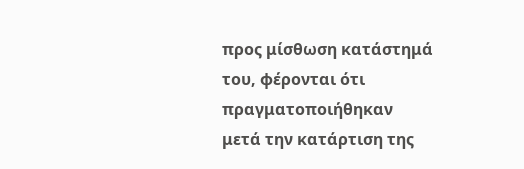προς μίσθωση κατάστημά του, φέρονται ότι πραγματοποιήθηκαν μετά την κατάρτιση της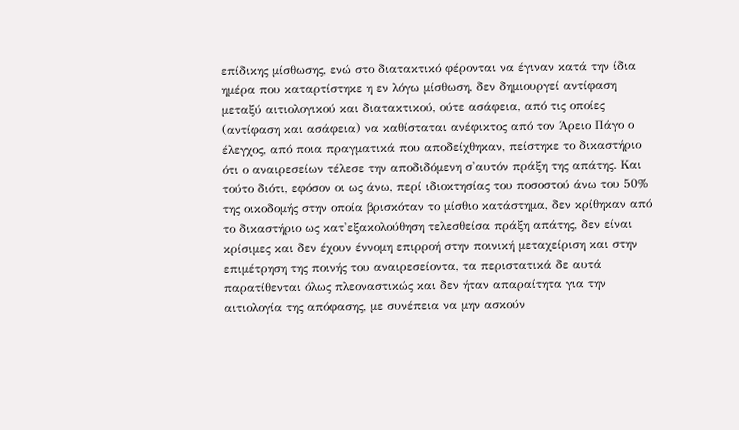επίδικης μίσθωσης, ενώ στο διατακτικό φέρονται να έγιναν κατά την ίδια ημέρα που καταρτίστηκε η εν λόγω μίσθωση, δεν δημιουργεί αντίφαση μεταξύ αιτιολογικού και διατακτικού, ούτε ασάφεια, από τις οποίες (αντίφαση και ασάφεια) να καθίσταται ανέφικτος από τον Άρειο Πάγο ο έλεγχος, από ποια πραγματικά που αποδείχθηκαν, πείστηκε το δικαστήριο ότι ο αναιρεσείων τέλεσε την αποδιδόμενη σ'αυτόν πράξη της απάτης. Και τούτο διότι, εφόσον οι ως άνω, περί ιδιοκτησίας του ποσοστού άνω του 50% της οικοδομής στην οποία βρισκόταν το μίσθιο κατάστημα, δεν κρίθηκαν από το δικαστήριο ως κατ'εξακολούθηση τελεσθείσα πράξη απάτης, δεν είναι κρίσιμες και δεν έχουν έννομη επιρροή στην ποινική μεταχείριση και στην επιμέτρηση της ποινής του αναιρεσείοντα, τα περιστατικά δε αυτά παρατίθενται όλως πλεοναστικώς και δεν ήταν απαραίτητα για την αιτιολογία της απόφασης, με συνέπεια να μην ασκούν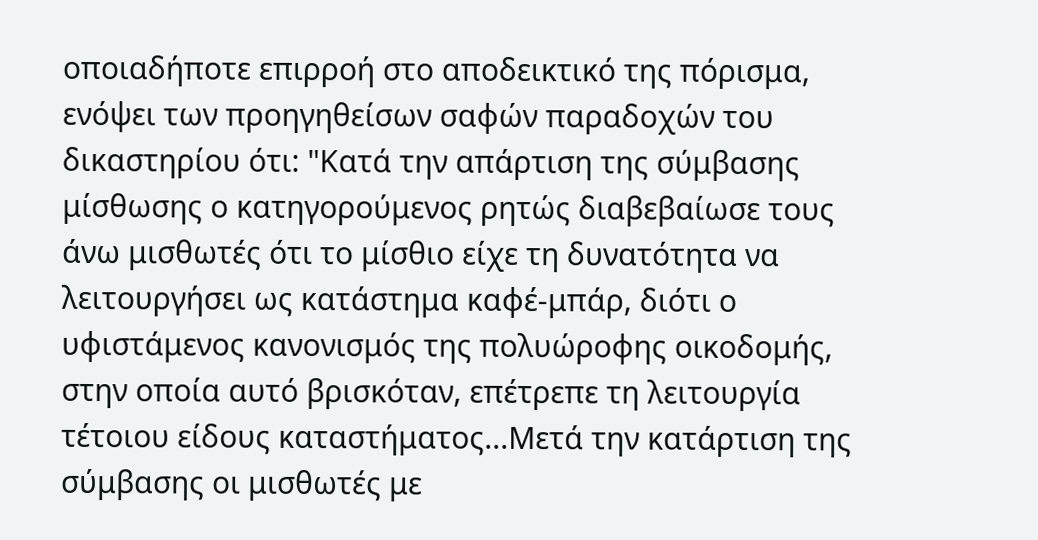οποιαδήποτε επιρροή στο αποδεικτικό της πόρισμα, ενόψει των προηγηθείσων σαφών παραδοχών του δικαστηρίου ότι: "Κατά την απάρτιση της σύμβασης μίσθωσης ο κατηγορούμενος ρητώς διαβεβαίωσε τους άνω μισθωτές ότι το μίσθιο είχε τη δυνατότητα να λειτουργήσει ως κατάστημα καφέ-μπάρ, διότι ο υφιστάμενος κανονισμός της πολυώροφης οικοδομής, στην οποία αυτό βρισκόταν, επέτρεπε τη λειτουργία τέτοιου είδους καταστήματος...Μετά την κατάρτιση της σύμβασης οι μισθωτές με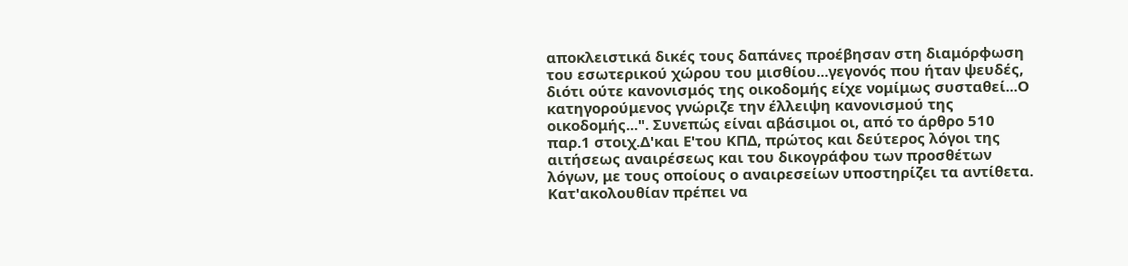αποκλειστικά δικές τους δαπάνες προέβησαν στη διαμόρφωση του εσωτερικού χώρου του μισθίου...γεγονός που ήταν ψευδές, διότι ούτε κανονισμός της οικοδομής είχε νομίμως συσταθεί...Ο κατηγορούμενος γνώριζε την έλλειψη κανονισμού της οικοδομής...". Συνεπώς είναι αβάσιμοι οι, από το άρθρο 510 παρ.1 στοιχ.Δ'και Ε'του ΚΠΔ, πρώτος και δεύτερος λόγοι της αιτήσεως αναιρέσεως και του δικογράφου των προσθέτων λόγων, με τους οποίους ο αναιρεσείων υποστηρίζει τα αντίθετα. Κατ'ακολουθίαν πρέπει να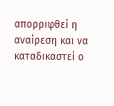απορριφθεί η αναίρεση και να καταδικαστεί ο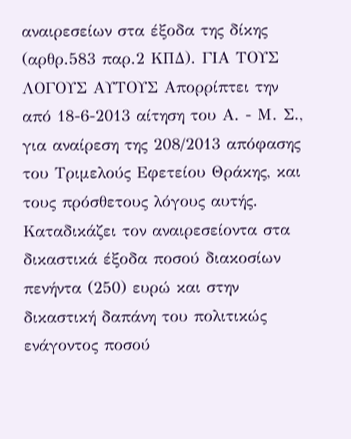αναιρεσείων στα έξοδα της δίκης (αρθρ.583 παρ.2 ΚΠΔ). ΓΙΑ ΤΟΥΣ ΛΟΓΟΥΣ ΑΥΤΟΥΣ Απορρίπτει την από 18-6-2013 αίτηση του Α. - Μ. Σ., για αναίρεση της 208/2013 απόφασης του Τριμελούς Εφετείου Θράκης, και τους πρόσθετους λόγους αυτής. Καταδικάζει τον αναιρεσείοντα στα δικαστικά έξοδα ποσού διακοσίων πενήντα (250) ευρώ και στην δικαστική δαπάνη του πολιτικώς ενάγοντος ποσού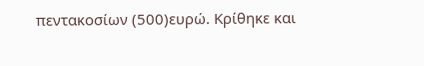πεντακοσίων (500)ευρώ. Κρίθηκε και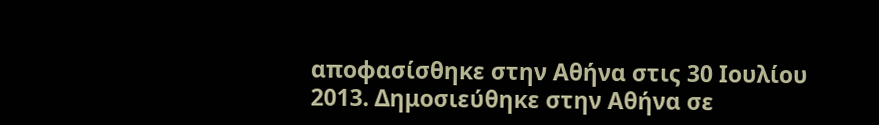αποφασίσθηκε στην Αθήνα στις 30 Ιουλίου 2013. Δημοσιεύθηκε στην Αθήνα σε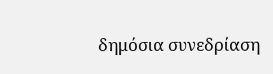δημόσια συνεδρίαση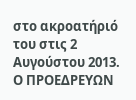στο ακροατήριό του στις 2 Αυγούστου 2013. Ο ΠΡΟΕΔΡΕΥΩΝ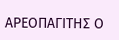ΑΡΕΟΠΑΓΙΤΗΣ Ο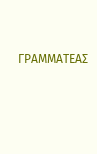ΓΡΑΜΜΑΤΕΑΣ